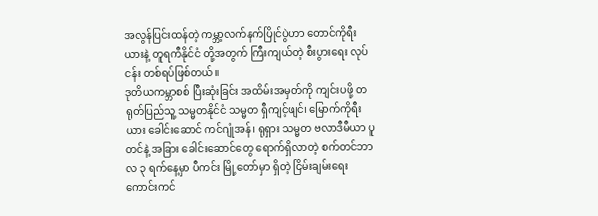အလွန်ပြင်းထန်တဲ့ ကမ္ဘာ့လက်နက်ပြိုင်ပွဲဟာ တောင်ကိုရီးယားနဲ့ တူရကီနိုင်ငံ တို့အတွက် ကြီးကျယ်တဲ့ စီးပွားရေး လုပ်ငန်း တစ်ရပ်ဖြစ်တယ်။
ဒုတိယကမ္ဘာစစ် ပြီးဆုံးခြင်း အထိမ်းအမှတ်ကို ကျင်းပဖို့ တရုတ်ပြည်သူ့ သမ္မတနိုင်ငံ သမ္မတ ရှီကျင့်ဖျင်၊ မြောက်ကိုရီးယား ခေါင်းဆောင် ကင်ဂျုံအန်၊ ရုရှား သမ္မတ ဗလာဒီမီယာ ပူတင်နဲ့ အခြား ခေါင်းဆောင်တွေ ရောက်ရှိလာတဲ့ စက်တင်ဘာလ ၃ ရက်နေ့မှာ ပီကင်း မြို့တော်မှာ ရှိတဲ့ ငြိမ်းချမ်းရေး ကောင်းကင်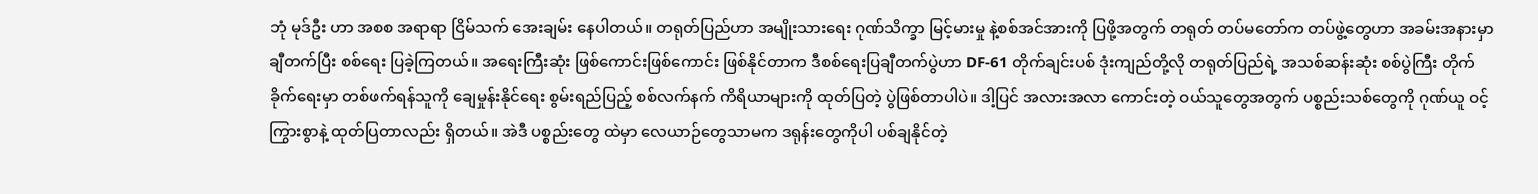ဘုံ မုဒ်ဦး ဟာ အစစ အရာရာ ငြိမ်သက် အေးချမ်း နေပါတယ်။ တရုတ်ပြည်ဟာ အမျိုးသားရေး ဂုဏ်သိက္ခာ မြင့်မားမှု နဲ့စစ်အင်အားကို ပြဖို့အတွက် တရုတ် တပ်မတော်က တပ်ဖွဲ့တွေဟာ အခမ်းအနားမှာ ချီတက်ပြီး စစ်ရေး ပြခဲ့ကြတယ်။ အရေးကြီးဆုံး ဖြစ်ကောင်းဖြစ်ကောင်း ဖြစ်နိုင်တာက ဒီစစ်ရေးပြချီတက်ပွဲဟာ DF-61 တိုက်ချင်းပစ် ဒုံးကျည်တို့လို တရုတ်ပြည်ရဲ့ အသစ်ဆန်းဆုံး စစ်ပွဲကြီး တိုက်ခိုက်ရေးမှာ တစ်ဖက်ရန်သူကို ချေမှုန်းနိုင်ရေး စွမ်းရည်ပြည့် စစ်လက်နက် ကိရိယာများကို ထုတ်ပြတဲ့ ပွဲဖြစ်တာပါပဲ။ ဒါ့ပြင် အလားအလာ ကောင်းတဲ့ ဝယ်သူတွေအတွက် ပစ္စည်းသစ်တွေကို ဂုဏ်ယူ ဝင့်ကြွားစွာနဲ့ ထုတ်ပြတာလည်း ရှိတယ်။ အဲဒီ ပစ္စည်းတွေ ထဲမှာ လေယာဉ်တွေသာမက ဒရုန်းတွေကိုပါ ပစ်ချနိုင်တဲ့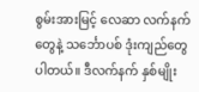စွမ်းအားမြင့် လေဆာ လက်နက်တွေနဲ့ သင်္ဘောပစ် ဒုံးကျည်တွေ ပါတယ်။ ဒီလက်နက် နှစ်မျိုး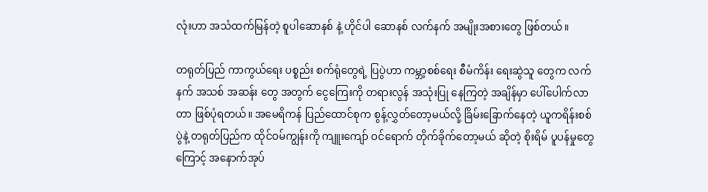လုံးဟာ အသံထက်မြန်တဲ့ စူပါဆောနစ် နဲ့ ဟိုင်ပါ ဆောနစ် လက်နက် အမျိုးအစားတွေ ဖြစ်တယ်။

တရုတ်ပြည် ကာကွယ်ရေး ပစ္စည်း စက်ရုံတွေရဲ့ ပြပွဲဟာ ကမ္ဘာ့စစ်ရေး စီမံကိန်း ရေးဆွဲသူ တွေက လက်နက် အသစ် အဆန်း တွေ အတွက် ငွေကြေးကို တရားလွန် အသုံးပြု နေကြတဲ့ အချိန်မှာ ပေါ်ပေါက်လာတာ ဖြစ်ပုံရတယ်။ အမေရိကန် ပြည်ထောင်စုက စွန့်လွှတ်တော့မယ်လို့ ခြိမ်းခြောက်နေတဲ့ ယူကရိန်းစစ်ပွဲနဲ့ တရုတ်ပြည်က ထိုင်ဝမ်ကျွန်းကို ကျူးကျော် ဝင်ရောက် တိုက်ခိုက်တော့မယ် ဆိုတဲ့ စိုးရိမ် ပူပန်မှုတွေကြောင့် အနောက်အုပ်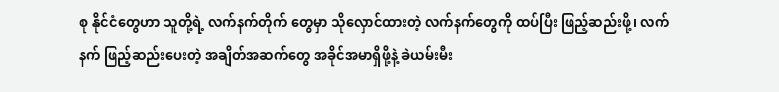စု နိုင်ငံတွေဟာ သူတို့ရဲ့ လက်နက်တိုက် တွေမှာ သိုလှောင်ထားတဲ့ လက်နက်တွေကို ထပ်ပြီး ဖြည့်ဆည်းဖို့၊ လက်နက် ဖြည့်ဆည်းပေးတဲ့ အချိတ်အဆက်တွေ အခိုင်အမာရှိဖို့နဲ့ ခဲယမ်းမီး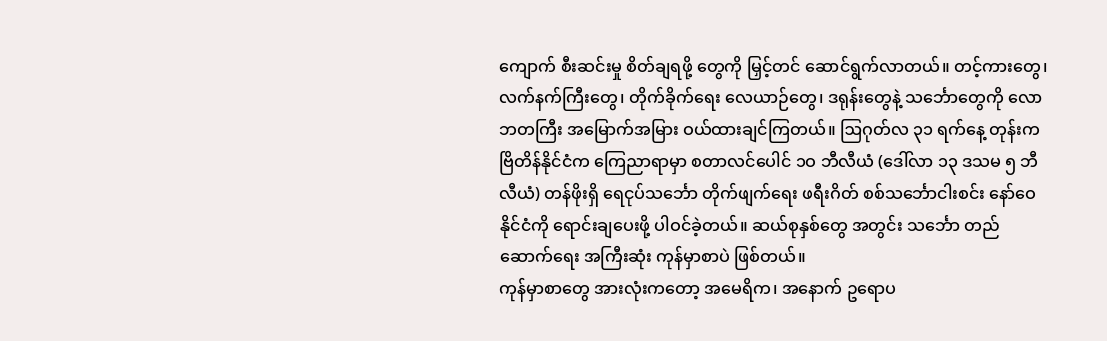ကျောက် စီးဆင်းမှု စိတ်ချရဖို့ တွေကို မြှင့်တင် ဆောင်ရွက်လာတယ်။ တင့်ကားတွေ၊ လက်နက်ကြီးတွေ၊ တိုက်ခိုက်ရေး လေယာဉ်တွေ၊ ဒရုန်းတွေနဲ့ သင်္ဘောတွေကို လောဘတကြီး အမြောက်အမြား ဝယ်ထားချင်ကြတယ်။ ဩဂုတ်လ ၃၁ ရက်နေ့ တုန်းက ဗြိတိန်နိုင်ငံက ကြေညာရာမှာ စတာလင်ပေါင် ၁ဝ ဘီလီယံ (ဒေါ်လာ ၁၃ ဒသမ ၅ ဘီလီယံ) တန်ဖိုးရှိ ရေငုပ်သင်္ဘော တိုက်ဖျက်ရေး ဖရီးဂိတ် စစ်သင်္ဘောငါးစင်း နော်ဝေနိုင်ငံကို ရောင်းချပေးဖို့ ပါဝင်ခဲ့တယ်။ ဆယ်စုနှစ်တွေ အတွင်း သင်္ဘော တည်ဆောက်ရေး အကြီးဆုံး ကုန်မှာစာပဲ ဖြစ်တယ်။
ကုန်မှာစာတွေ အားလုံးကတော့ အမေရိက၊ အနောက် ဥရောပ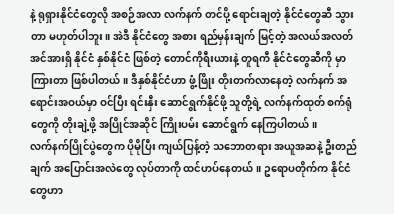နဲ့ ရုရှားနိုင်ငံတွေလို အစဉ်အလာ လက်နက် တင်ပို့ ရောင်းချတဲ့ နိုင်ငံတွေဆီ သွားတာ မဟုတ်ပါဘူး။ အဲဒီ နိုင်ငံတွေ အစား ရည်မှန်းချက် မြင့်တဲ့ အလယ်အလတ် အင်အားရှိ နိုင်ငံ နှစ်နိုင်ငံ ဖြစ်တဲ့ တောင်ကိုရီးယားနဲ့ တူရကီ နိုင်ငံတွေဆီကို မှာကြားတာ ဖြစ်ပါတယ်။ ဒီနှစ်နိုင်ငံဟာ ဖွံ့ဖြိုး တိုးတက်လာနေတဲ့ လက်နက် အရောင်းအဝယ်မှာ ဝင်ပြီး ရင်းနှီး ဆောင်ရွက်နိုင်ဖို့ သူတို့ရဲ့ လက်နက်ထုတ် စက်ရုံတွေကို တိုးချဲ့ဖို့ အပြိုင်အဆိုင် ကြိုးပမ်း ဆောင်ရွက် နေကြပါတယ်။
လက်နက်ပြိုင်ပွဲတွေက ပိုမိုပြီး ကျယ်ပြန့်တဲ့ သဘောတရား အယူအဆနဲ့ ဦးတည်ချက် အပြောင်းအလဲတွေ လုပ်တာကို ထင်ဟပ်နေတယ်။ ဥရောပတိုက်က နိုင်ငံတွေဟာ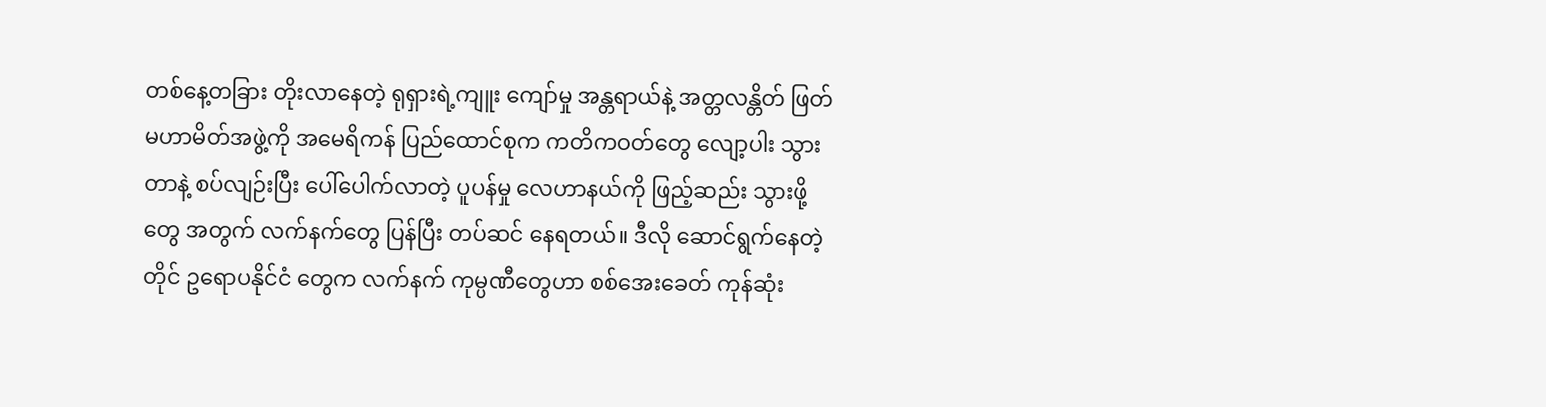တစ်နေ့တခြား တိုးလာနေတဲ့ ရုရှားရဲ့ကျူး ကျော်မှု အန္တရာယ်နဲ့ အတ္တလန္တိတ် ဖြတ် မဟာမိတ်အဖွဲ့ကို အမေရိကန် ပြည်ထောင်စုက ကတိကဝတ်တွေ လျော့ပါး သွားတာနဲ့ စပ်လျဉ်းပြီး ပေါ်ပေါက်လာတဲ့ ပူပန်မှု လေဟာနယ်ကို ဖြည့်ဆည်း သွားဖို့တွေ အတွက် လက်နက်တွေ ပြန်ပြီး တပ်ဆင် နေရတယ်။ ဒီလို ဆောင်ရွက်နေတဲ့တိုင် ဥရောပနိုင်ငံ တွေက လက်နက် ကုမ္ပဏီတွေဟာ စစ်အေးခေတ် ကုန်ဆုံး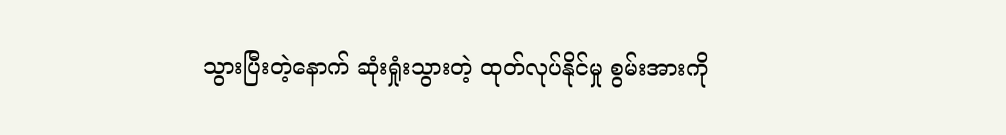သွားပြီးတဲ့နောက် ဆုံးရှုံးသွားတဲ့ ထုတ်လုပ်နိုင်မှု စွမ်းအားကို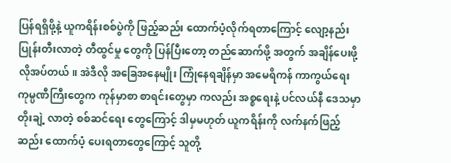ပြန်ရရှိဖို့နဲ့ ယူကရိန်းစစ်ပွဲကို ဖြည့်ဆည်း ထောက်ပံ့လိုက်ရတာကြောင့် လျော့နည်း ပြုန်းတီးလာတဲ့ တီထွင်မှု တွေကို ပြန်ပြီးတော့ တည်ဆောက်ဖို့ အတွက် အချိန်ပေးဖို့ လိုအပ်တယ်။ အဲဒီလို အခြေအနေမျိုး ကြုံနေရချိန်မှာ အမေရိကန် ကာကွယ်ရေး ကုမ္ပဏီကြီးတွေက ကုန်မှာစာ စာရင်းတွေမှာ ကလည်း အစ္စရေးနဲ့ ပင်လယ်နီ ဒေသမှာ တိုးချဲ့ လာတဲ့ စစ်ဆင်ရေး တွေကြောင့် ဒါမှမဟုတ် ယူကရိန်းကို လက်နက်ဖြည့်ဆည်း ထောက်ပံ့ ပေးရတာတွေကြောင့် သူတို့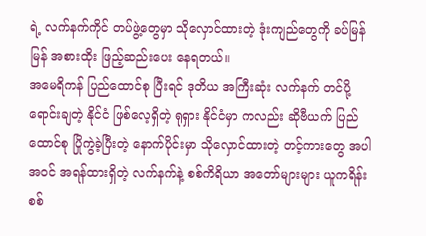ရဲ့ လက်နက်ကိုင် တပ်ဖွဲ့တွေမှာ သိုလှောင်ထားတဲ့ ဒုံးကျည်တွေကို ခပ်မြန်မြန် အစားထိုး ဖြည့်ဆည်းပေး နေရတယ်။
အမေရိကန် ပြည်ထောင်စု ပြီးရင် ဒုတိယ အကြီးဆုံး လက်နက် တင်ပို့ ရောင်းချတဲ့ နိုင်ငံ ဖြစ်လေ့ရှိတဲ့ ရုရှား နိုင်ငံမှာ ကလည်း ဆိုဗီယက် ပြည်ထောင်စု ပြိုကွဲခဲ့ပြီးတဲ့ နောက်ပိုင်းမှာ သိုလှောင်ထားတဲ့ တင့်ကားတွေ အပါအဝင် အရန်ထားရှိတဲ့ လက်နက်နဲ့ စစ်ကိရိယာ အတော်များများ ယူကရိန်းစစ်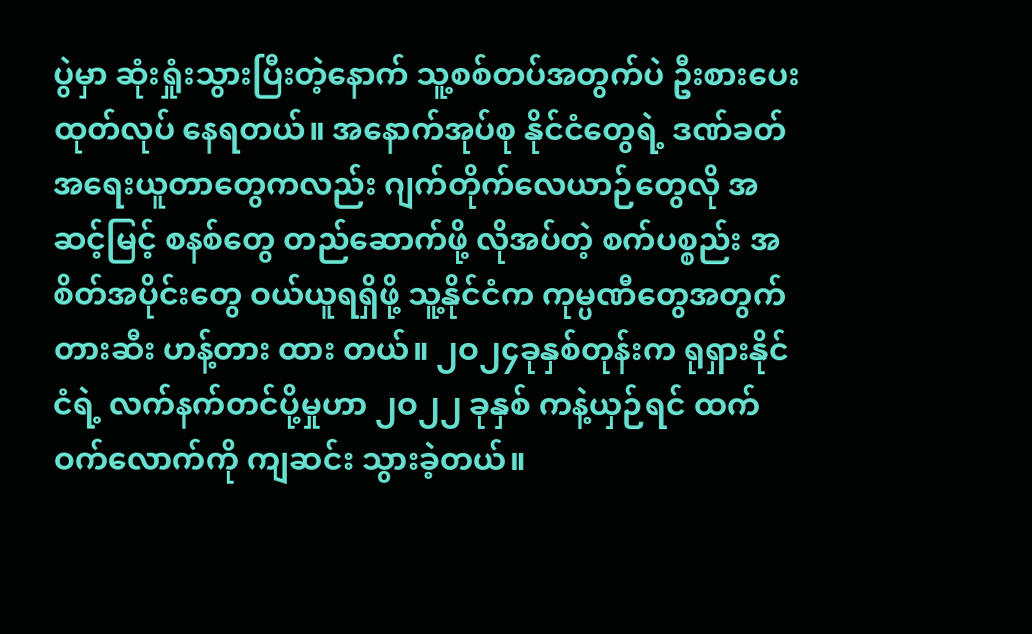ပွဲမှာ ဆုံးရှုံးသွားပြီးတဲ့နောက် သူ့စစ်တပ်အတွက်ပဲ ဦးစားပေး ထုတ်လုပ် နေရတယ်။ အနောက်အုပ်စု နိုင်ငံတွေရဲ့ ဒဏ်ခတ် အရေးယူတာတွေကလည်း ဂျက်တိုက်လေယာဉ်တွေလို အဆင့်မြင့် စနစ်တွေ တည်ဆောက်ဖို့ လိုအပ်တဲ့ စက်ပစ္စည်း အစိတ်အပိုင်းတွေ ဝယ်ယူရရှိဖို့ သူ့နိုင်ငံက ကုမ္ပဏီတွေအတွက် တားဆီး ဟန့်တား ထား တယ်။ ၂ဝ၂၄ခုနှစ်တုန်းက ရုရှားနိုင်ငံရဲ့ လက်နက်တင်ပို့မှုဟာ ၂ဝ၂၂ ခုနှစ် ကနဲ့ယှဉ်ရင် ထက်ဝက်လောက်ကို ကျဆင်း သွားခဲ့တယ်။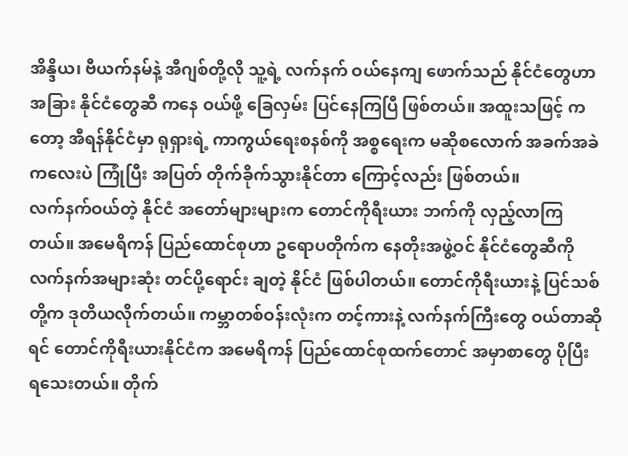အိန္ဒိယ၊ ဗီယက်နမ်နဲ့ အီဂျစ်တို့လို သူ့ရဲ့ လက်နက် ဝယ်နေကျ ဖောက်သည် နိုင်ငံတွေဟာ အခြား နိုင်ငံတွေဆီ ကနေ ဝယ်ဖို့ ခြေလှမ်း ပြင်နေကြပြီ ဖြစ်တယ်။ အထူးသဖြင့် ကတော့ အီရန်နိုင်ငံမှာ ရုရှားရဲ့ ကာကွယ်ရေးစနစ်ကို အစ္စရေးက မဆိုစလောက် အခက်အခဲကလေးပဲ ကြုံပြီး အပြတ် တိုက်ခိုက်သွားနိုင်တာ ကြောင့်လည်း ဖြစ်တယ်။
လက်နက်ဝယ်တဲ့ နိုင်ငံ အတော်များများက တောင်ကိုရီးယား ဘက်ကို လှည့်လာကြတယ်။ အမေရိကန် ပြည်ထောင်စုဟာ ဥရောပတိုက်က နေတိုးအဖွဲ့ဝင် နိုင်ငံတွေဆီကို လက်နက်အများဆုံး တင်ပို့ရောင်း ချတဲ့ နိုင်ငံ ဖြစ်ပါတယ်။ တောင်ကိုရီးယားနဲ့ ပြင်သစ်တို့က ဒုတိယလိုက်တယ်။ ကမ္ဘာတစ်ဝန်းလုံးက တင့်ကားနဲ့ လက်နက်ကြီးတွေ ဝယ်တာဆိုရင် တောင်ကိုရီးယားနိုင်ငံက အမေရိကန် ပြည်ထောင်စုထက်တောင် အမှာစာတွေ ပိုပြီး ရသေးတယ်။ တိုက်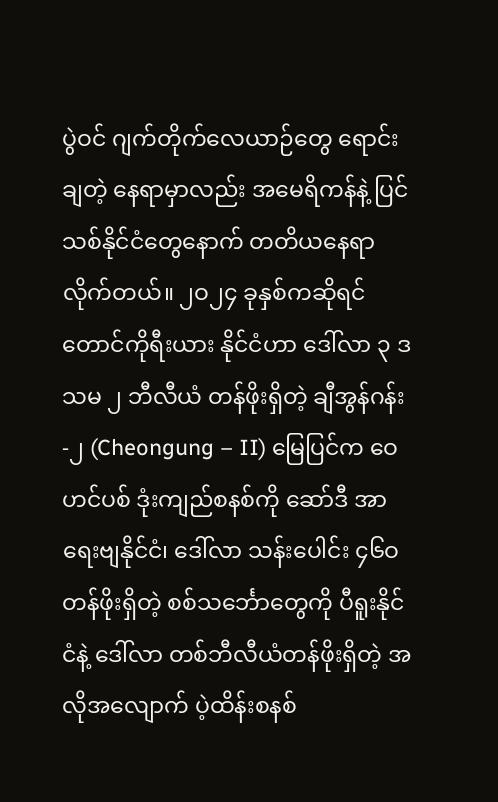ပွဲဝင် ဂျက်တိုက်လေယာဉ်တွေ ရောင်းချတဲ့ နေရာမှာလည်း အမေရိကန်နဲ့ ပြင်သစ်နိုင်ငံတွေနောက် တတိယနေရာ လိုက်တယ်။ ၂ဝ၂၄ ခုနှစ်ကဆိုရင် တောင်ကိုရီးယား နိုင်ငံဟာ ဒေါ်လာ ၃ ဒသမ ၂ ဘီလီယံ တန်ဖိုးရှိတဲ့ ချီအွန်ဂန်း -၂ (Cheongung – II) မြေပြင်က ဝေဟင်ပစ် ဒုံးကျည်စနစ်ကို ဆော်ဒီ အာရေးဗျနိုင်ငံ၊ ဒေါ်လာ သန်းပေါင်း ၄၆ဝ တန်ဖိုးရှိတဲ့ စစ်သင်္ဘောတွေကို ပီရူးနိုင်ငံနဲ့ ဒေါ်လာ တစ်ဘီလီယံတန်ဖိုးရှိတဲ့ အလိုအလျောက် ပဲ့ထိန်းစနစ်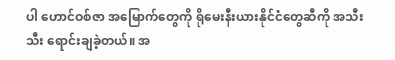ပါ ဟောင်ဝစ်ဇာ အမြောက်တွေကို ရိုမေးနီးယားနိုင်ငံတွေဆီကို အသီးသီး ရောင်းချခဲ့တယ်။ အ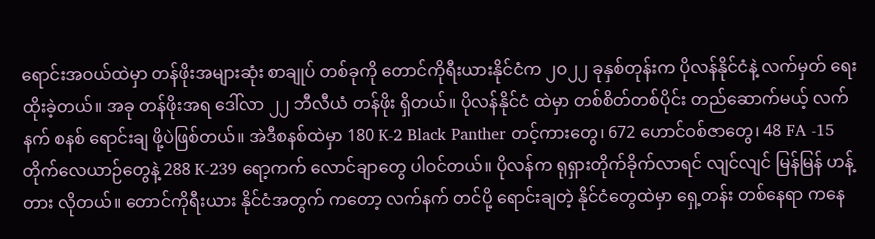ရောင်းအဝယ်ထဲမှာ တန်ဖိုးအများဆုံး စာချုပ် တစ်ခုကို တောင်ကိုရီးယားနိုင်ငံက ၂ဝ၂၂ ခုနှစ်တုန်းက ပိုလန်နိုင်ငံနဲ့ လက်မှတ် ရေးထိုးခဲ့တယ်။ အခု တန်ဖိုးအရ ဒေါ်လာ ၂၂ ဘီလီယံ တန်ဖိုး ရှိတယ်။ ပိုလန်နိုင်ငံ ထဲမှာ တစ်စိတ်တစ်ပိုင်း တည်ဆောက်မယ့် လက်နက် စနစ် ရောင်းချ ဖို့ပဲဖြစ်တယ်။ အဲဒီစနစ်ထဲမှာ 180 K-2 Black Panther တင့်ကားတွေ၊ 672 ဟောင်ဝစ်ဇာတွေ၊ 48 FA -15 တိုက်လေယာဉ်တွေနဲ့ 288 K-239 ရော့ကက် လောင်ချာတွေ ပါဝင်တယ်။ ပိုလန်က ရုရှားတိုက်ခိုက်လာရင် လျင်လျင် မြန်မြန် ဟန့်တား လိုတယ်။ တောင်ကိုရီးယား နိုင်ငံအတွက် ကတော့ လက်နက် တင်ပို့ ရောင်းချတဲ့ နိုင်ငံတွေထဲမှာ ရှေ့တန်း တစ်နေရာ ကနေ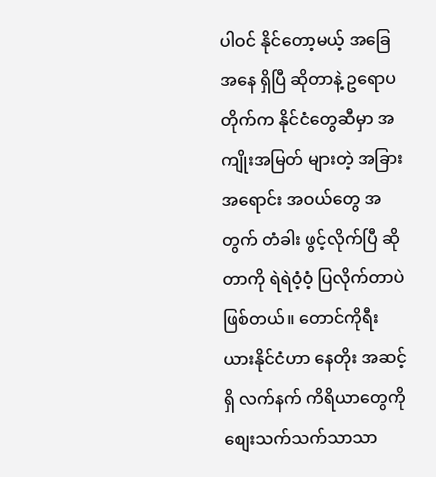ပါဝင် နိုင်တော့မယ့် အခြေအနေ ရှိပြီ ဆိုတာနဲ့ ဥရောပတိုက်က နိုင်ငံတွေဆီမှာ အကျိုးအမြတ် များတဲ့ အခြား အရောင်း အဝယ်တွေ အတွက် တံခါး ဖွင့်လိုက်ပြီ ဆိုတာကို ရဲရဲဝံ့ဝံ့ ပြလိုက်တာပဲ ဖြစ်တယ်။ တောင်ကိုရီးယားနိုင်ငံဟာ နေတိုး အဆင့်ရှိ လက်နက် ကိရိယာတွေကို စျေးသက်သက်သာသာ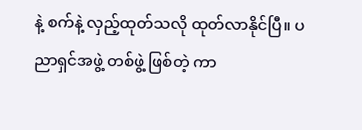နဲ့ စက်နဲ့ လှည့်ထုတ်သလို ထုတ်လာနိုင်ပြီ။ ပညာရှင်အဖွဲ့ တစ်ဖွဲ့ ဖြစ်တဲ့ ကာ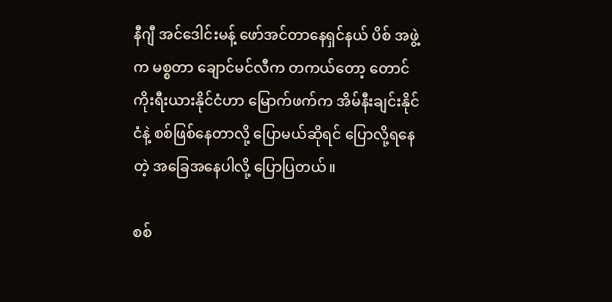နီဂျီ အင်ဒေါင်းမန့် ဖော်အင်တာနေရှင်နယ် ပိစ် အဖွဲ့က မစ္စတာ ချောင်မင်လီက တကယ်တော့ တောင်ကိုးရီးယားနိုင်ငံဟာ မြောက်ဖက်က အိမ်နီးချင်းနိုင်ငံနဲ့ စစ်ဖြစ်နေတာလို့ ပြောမယ်ဆိုရင် ပြောလို့ရနေတဲ့ အခြေအနေပါလို့ ပြောပြတယ်။

စစ်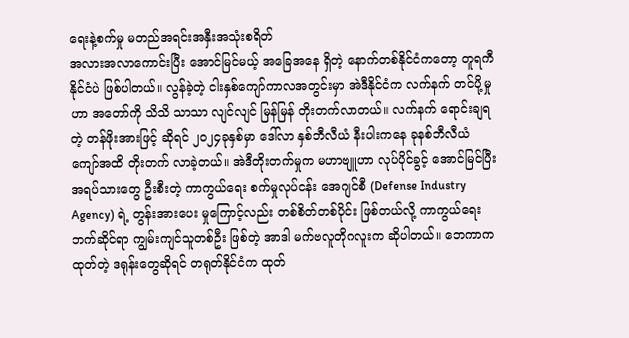ရေးနဲ့စက်မှု မတည်အရင်းအနှီးအသုံးစရိတ်
အလားအလာကောင်းပြီး အောင်မြင်မယ့် အခြေအနေ ရှိတဲ့ နောက်တစ်နိုင်ငံကတော့ တူရကီနိုင်ငံပဲ ဖြစ်ပါတယ်။ လွန်ခဲ့တဲ့ ငါးနှစ်ကျော်ကာလအတွင်းမှာ အဲဒီနိုင်ငံက လက်နက် တင်ပို့မှုဟာ အတော်ကို သိသိ သာသာ လျင်လျင် မြန်မြန် တိုးတက်လာတယ်။ လက်နက် ရောင်းချရတဲ့ တန်ဖိုးအားဖြင့် ဆိုရင် ၂၀၂၄ခုနှစ်မှာ ဒေါ်လာ နှစ်ဘီလီယံ နီးပါးကနေ ခုနစ်ဘီလီယံ ကျော်အထိ တိုးတက် လာခဲ့တယ်။ အဲဒီတိုးတက်မှုက မဟာဗျူဟာ လုပ်ပိုင်ခွင့် အောင်မြင်ပြီး အရပ်သားတွေ ဦးစီးတဲ့ ကာကွယ်ရေး စက်မှုလုပ်ငန်း အေဂျင်စီ (Defense Industry Agency) ရဲ့ တွန်းအားပေး မှုကြောင့်လည်း တစ်စိတ်တစ်ပိုင်း ဖြစ်တယ်လို့ ကာကွယ်ရေး ဘက်ဆိုင်ရာ ကျွမ်းကျင်သူတစ်ဦး ဖြစ်တဲ့ အာဒါ မက်ဗလူတိုဂလူးက ဆိုပါတယ်။ ဘေကာက ထုတ်တဲ့ ဒရုန်းတွေဆိုရင် တရုတ်နိုင်ငံက ထုတ်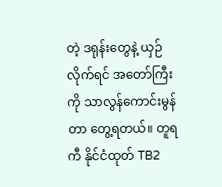တဲ့ ဒရုန်းတွေနဲ့ ယှဉ်လိုက်ရင် အတော်ကြီးကို သာလွန်ကောင်းမွန်တာ တွေ့ရတယ်။ တူရကီ နိုင်ငံထုတ် TB2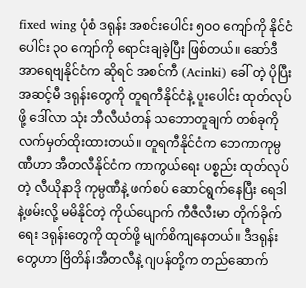fixed wing ပုံစံ ဒရုန်း အစင်းပေါင်း ၅ဝဝ ကျော်ကို နိုင်ငံပေါင်း ၃ဝ ကျော်ကို ရောင်းချခဲ့ပြီး ဖြစ်တယ်။ ဆော်ဒီ အာရေဗျနိုင်ငံက ဆိုရင် အစင်ကီ (Acinki) ခေါ် တဲ့ ပိုပြီး အဆင့်မီ ဒရုန်းတွေကို တူရကီနိုင်ငံနဲ့ ပူးပေါင်း ထုတ်လုပ်ဖို့ ဒေါ်လာ သုံး ဘီလီယံတန် သဘောတူချက် တစ်ခုကို လက်မှတ်ထိုးထားတယ်။ တူရကီနိုင်ငံက ဘေကာကုမ္ပဏီဟာ အီတလီနိုင်ငံက ကာကွယ်ရေး ပစ္စည်း ထုတ်လုပ်တဲ့ လီယိုနာဒို ကုမ္ပဏီနဲ့ ဖက်စပ် ဆောင်ရွက်နေပြီး ရေဒါနဲ့ဖမ်းလို့ မမိနိုင်တဲ့ ကိုယ်ပျောက် ကီဇီလီးမာ တိုက်ခိုက်ရေး ဒရုန်းတွေကို ထုတ်ဖို့ မျက်စိကျနေတယ်။ ဒီဒရုန်းတွေဟာ ဗြိတိန်၊အီတလီနဲ့ ဂျပန်တို့က တည်ဆောက်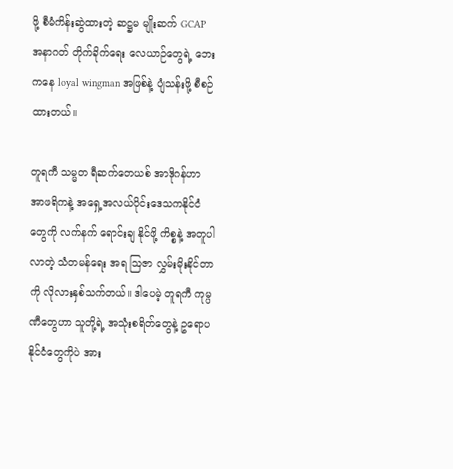ဖို့ စီမံကိန်းဆွဲထားတဲ့ ဆဋ္ဌမ မျိုးဆက် GCAP အနာဂတ် တိုက်ခိုက်ရေး လေယာဉ်တွေရဲ့ ဘေး ကနေ loyal wingman အဖြစ်နဲ့ ပျံသန်းဖို့ စီစဉ်ထားတယ်။

တူရကီ သမ္မတ ရီဆက်တေယစ် အာဒိုဂန်ဟာ အာဖရိကနဲ့ အရှေ့အလယ်ပိုင်းဒေသကနိုင်ငံတွေကို လက်နက် ရောင်းချ နိုင်ဖို့ ကိစ္စနဲ့ အတူပါလာတဲ့ သံတမန်ရေး အရ ဩဇာ လွှမ်းမိုးနိုင်တာကို လိုလားနှစ်သက်တယ်။ ဒါပေမဲ့ တူရကီ ကုမ္ပဏီတွေဟာ သူတို့ရဲ့ အသုံးစရိတ်တွေနဲ့ ဥရောပနိုင်ငံတွေကိုပဲ အား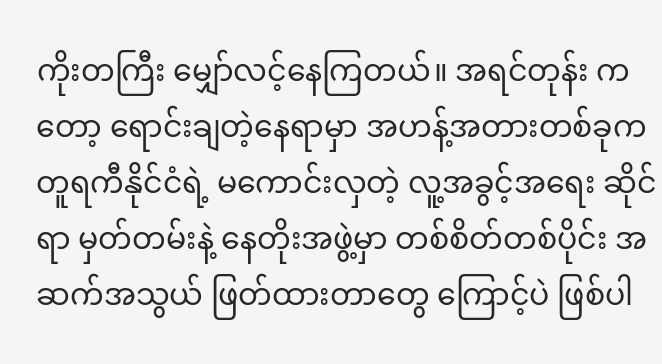ကိုးတကြီး မျှော်လင့်နေကြတယ်။ အရင်တုန်း ကတော့ ရောင်းချတဲ့နေရာမှာ အဟန့်အတားတစ်ခုက တူရကီနိုင်ငံရဲ့ မကောင်းလှတဲ့ လူ့အခွင့်အရေး ဆိုင်ရာ မှတ်တမ်းနဲ့ နေတိုးအဖွဲ့မှာ တစ်စိတ်တစ်ပိုင်း အဆက်အသွယ် ဖြတ်ထားတာတွေ ကြောင့်ပဲ ဖြစ်ပါ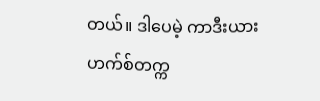တယ်။ ဒါပေမဲ့ ကာဒီးယားဟက်စ်တက္က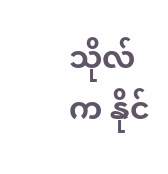သိုလ်က နိုင်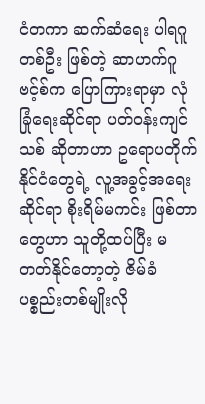ငံတကာ ဆက်ဆံရေး ပါရဂူ တစ်ဦး ဖြစ်တဲ့ ဆာဟက်ဂူဗင့်စ်က ပြောကြားရာမှာ လုံခြုံရေးဆိုင်ရာ ပတ်ဝန်းကျင်သစ် ဆိုတာဟာ ဥရောပတိုက်နိုင်ငံတွေရဲ့ လူ့အခွင့်အရေး ဆိုင်ရာ စိုးရိမ်မကင်း ဖြစ်တာတွေဟာ သူတို့ထပ်ပြီး မတတ်နိုင်တော့တဲ့ ဇိမ်ခံ ပစ္စည်းတစ်မျိုးလို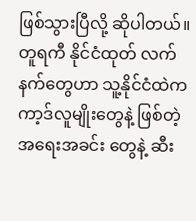ဖြစ်သွားပြီလို့ ဆိုပါတယ်။
တူရကီ နိုင်ငံထုတ် လက်နက်တွေဟာ သူ့နိုင်ငံထဲက ကာ့ဒ်လူမျိုးတွေနဲ့ ဖြစ်တဲ့ အရေးအခင်း တွေနဲ့ ဆီး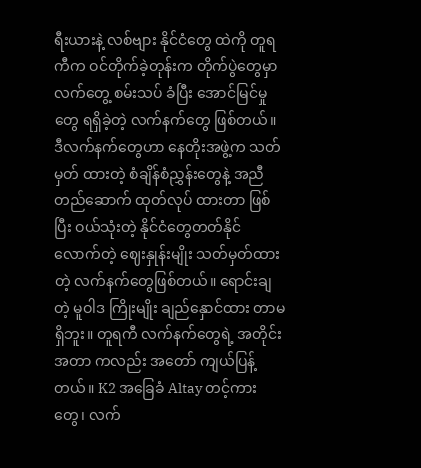ရီးယားနဲ့ လစ်ဗျား နိုင်ငံတွေ ထဲကို တူရကီက ဝင်တိုက်ခဲ့တုန်းက တိုက်ပွဲတွေမှာ လက်တွေ့ စမ်းသပ် ခံပြီး အောင်မြင်မှုတွေ ရရှိခဲ့တဲ့ လက်နက်တွေ ဖြစ်တယ်။ ဒီလက်နက်တွေဟာ နေတိုးအဖွဲ့က သတ်မှတ် ထားတဲ့ စံချိန်စံညွှန်းတွေနဲ့ အညီ တည်ဆောက် ထုတ်လုပ် ထားတာ ဖြစ်ပြီး ဝယ်သုံးတဲ့ နိုင်ငံတွေတတ်နိုင် လောက်တဲ့ ဈေးနှုန်းမျိုး သတ်မှတ်ထားတဲ့ လက်နက်တွေဖြစ်တယ်။ ရောင်းချတဲ့ မူဝါဒ ကြိုးမျိုး ချည်နှောင်ထား တာမရှိဘူး။ တူရကီ လက်နက်တွေရဲ့ အတိုင်းအတာ ကလည်း အတော် ကျယ်ပြန့်တယ်။ K2 အခြေခံ Altay တင့်ကားတွေ၊ လက်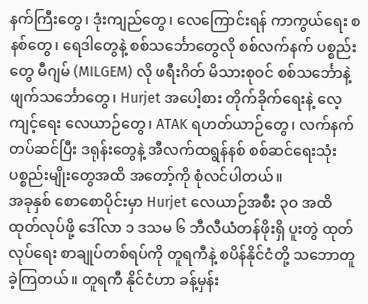နက်ကြီးတွေ၊ ဒုံးကျည်တွေ၊ လေကြောင်းရန် ကာကွယ်ရေး စနစ်တွေ၊ ရေဒါတွေနဲ့ စစ်သင်္ဘောတွေလို စစ်လက်နက် ပစ္စည်းတွေ မီဂျမ် (MILGEM) လို ဖရီးဂိတ် မိသားစုဝင် စစ်သင်္ဘောနဲ့ ဖျက်သင်္ဘောတွေ၊ Hurjet အပေါ့စား တိုက်ခိုက်ရေးနဲ့ လေ့ကျင့်ရေး လေယာဉ်တွေ၊ ATAK ရဟတ်ယာဉ်တွေ၊ လက်နက် တပ်ဆင်ပြီး ဒရုန်းတွေနဲ့ အီလက်ထရွန်နစ် စစ်ဆင်ရေးသုံး ပစ္စည်းမျိုးတွေအထိ အတော့်ကို စုံလင်ပါတယ်။
အခုနှစ် စောစောပိုင်းမှာ Hurjet လေယာဉ်အစီး ၃ဝ အထိ ထုတ်လုပ်ဖို့ ဒေါ်လာ ၁ ဒသမ ၆ ဘီလီယံတန်ဖိုးရှိ ပူးတွဲ ထုတ်လုပ်ရေး စာချုပ်တစ်ရပ်ကို တူရကီနဲ့ စပိန်နိုင်ငံတို့ သဘောတူခဲ့ကြတယ်။ တူရကီ နိုင်ငံဟာ ခန့်မှန်း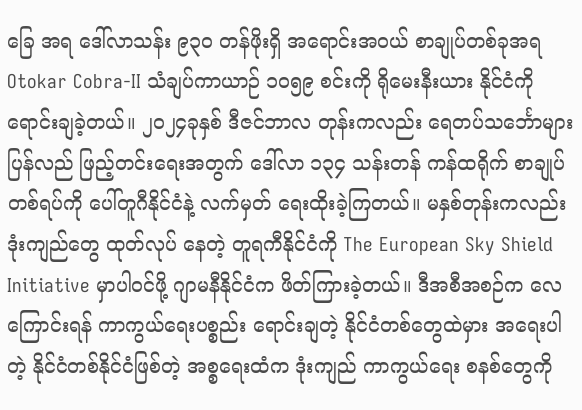ခြေ အရ ဒေါ်လာသန်း ၉၃ဝ တန်ဖိုးရှိ အရောင်းအဝယ် စာချုပ်တစ်ခုအရ Otokar Cobra-II သံချပ်ကာယာဉ် ၁၀၅၉ စင်းကို ရိုမေးနီးယား နိုင်ငံကို ရောင်းချခဲ့တယ်။ ၂ဝ၂၄ခုနှစ် ဒီဇင်ဘာလ တုန်းကလည်း ရေတပ်သင်္ဘောများ ပြန်လည် ဖြည့်တင်းရေးအတွက် ဒေါ်လာ ၁၃၄ သန်းတန် ကန်ထရိုက် စာချုပ်တစ်ရပ်ကို ပေါ်တူဂီနိုင်ငံနဲ့ လက်မှတ် ရေးထိုးခဲ့ကြတယ်။ မနှစ်တုန်းကလည်း ဒုံးကျည်တွေ ထုတ်လုပ် နေတဲ့ တူရကီနိုင်ငံကို The European Sky Shield Initiative မှာပါဝင်ဖို့ ဂျာမနီနိုင်ငံက ဖိတ်ကြားခဲ့တယ်။ ဒီအစီအစဉ်က လေကြောင်းရန် ကာကွယ်ရေးပစ္စည်း ရောင်းချတဲ့ နိုင်ငံတစ်တွေထဲမှား အရေးပါတဲ့ နိုင်ငံတစ်နိုင်ငံဖြစ်တဲ့ အစ္စရေးထံက ဒုံးကျည် ကာကွယ်ရေး စနစ်တွေကို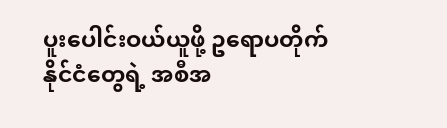ပူးပေါင်းဝယ်ယူဖို့ ဥရောပတိုက် နိုင်ငံတွေရဲ့ အစီအ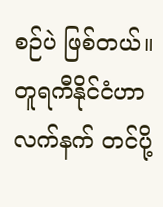စဉ်ပဲ ဖြစ်တယ်။ တူရကီနိုင်ငံဟာ လက်နက် တင်ပို့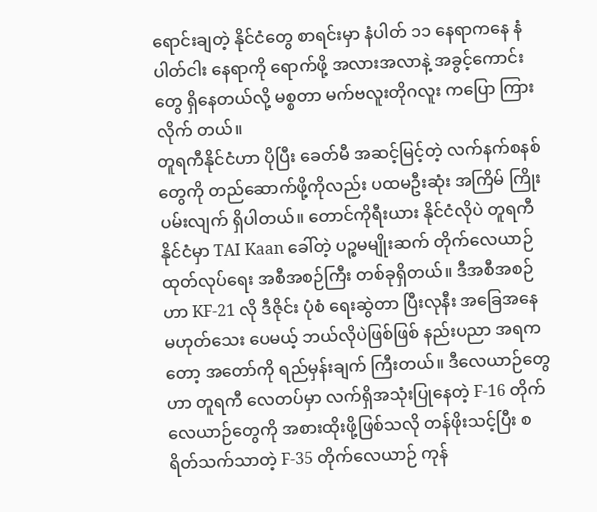ရောင်းချတဲ့ နိုင်ငံတွေ စာရင်းမှာ နံပါတ် ၁၁ နေရာကနေ နံပါတ်ငါး နေရာကို ရောက်ဖို့ အလားအလာနဲ့ အခွင့်ကောင်းတွေ ရှိနေတယ်လို့ မစ္စတာ မက်ဗလူးတိုဂလူး ကပြော ကြားလိုက် တယ်။
တူရကီနိုင်ငံဟာ ပိုပြီး ခေတ်မီ အဆင့်မြင့်တဲ့ လက်နက်စနစ်တွေကို တည်ဆောက်ဖို့ကိုလည်း ပထမဦးဆုံး အကြိမ် ကြိုးပမ်းလျက် ရှိပါတယ်။ တောင်ကိုရီးယား နိုင်ငံလိုပဲ တူရကီနိုင်ငံမှာ TAI Kaan ခေါ်တဲ့ ပဉ္စမမျိုးဆက် တိုက်လေယာဉ် ထုတ်လုပ်ရေး အစီအစဉ်ကြီး တစ်ခုရှိတယ်။ ဒီအစီအစဉ်ဟာ KF-21 လို ဒီဇိုင်း ပုံစံ ရေးဆွဲတာ ပြီးလုနီး အခြေအနေ မဟုတ်သေး ပေမယ့် ဘယ်လိုပဲဖြစ်ဖြစ် နည်းပညာ အရကတော့ အတော်ကို ရည်မှန်းချက် ကြီးတယ်။ ဒီလေယာဉ်တွေဟာ တူရကီ လေတပ်မှာ လက်ရှိအသုံးပြုနေတဲ့ F-16 တိုက်လေယာဉ်တွေကို အစားထိုးဖို့ဖြစ်သလို တန်ဖိုးသင့်ပြီး စရိတ်သက်သာတဲ့ F-35 တိုက်လေယာဉ် ကုန်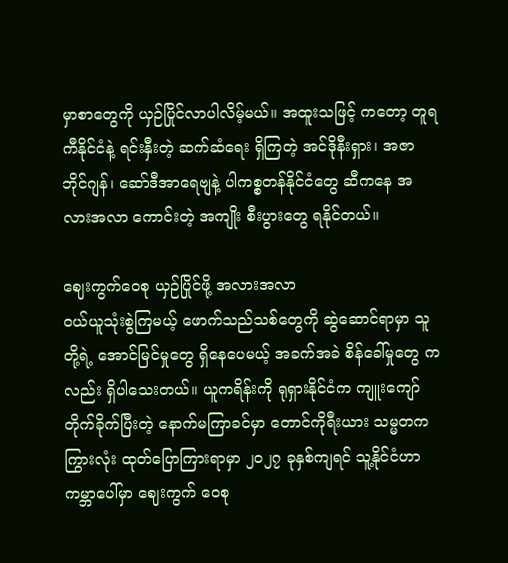မှာစာတွေကို ယှဉ်ပြိုင်လာပါလိမ့်မယ်။ အထူးသဖြင့် ကတော့ တူရကီနိုင်ငံနဲ့ ရင်းနှီးတဲ့ ဆက်ဆံရေး ရှိကြတဲ့ အင်ဒိုနီးရှား၊ အဇာဘိုင်ဂျန်၊ ဆော်ဒီအာရေဗျနဲ့ ပါကစ္စတန်နိုင်ငံတွေ ဆီကနေ အလားအလာ ကောင်းတဲ့ အကျိုး စီးပွားတွေ ရနိုင်တယ်။

ဈေးကွက်ဝေစု ယှဉ်ပြိုင်ဖို့ အလားအလာ
ဝယ်ယူသုံးစွဲကြမယ့် ဖောက်သည်သစ်တွေကို ဆွဲဆောင်ရာမှာ သူတို့ရဲ့ အောင်မြင်မှုတွေ ရှိနေပေမယ့် အခက်အခဲ စိန်ခေါ်မှုတွေ ကလည်း ရှိပါသေးတယ်။ ယူကရိန်းကို ရုရှားနိုင်ငံက ကျူးကျော် တိုက်ခိုက်ပြီးတဲ့ နောက်မကြာခင်မှာ တောင်ကိုရီးယား သမ္မတက ကြွားလုံး ထုတ်ပြောကြားရာမှာ ၂ဝ၂၇ ခုနှစ်ကျရင် သူ့နိုင်ငံဟာ ကမ္ဘာပေါ်မှာ ဈေးကွက် ဝေစု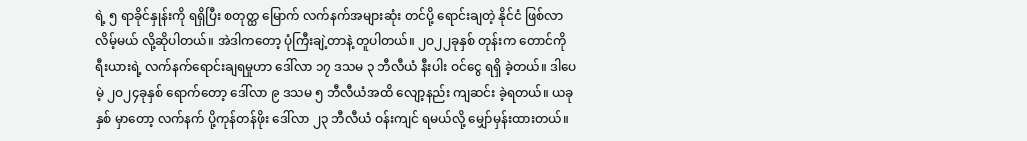ရဲ့ ၅ ရာခိုင်နှုန်းကို ရရှိပြီး စတုတ္ထ မြောက် လက်နက်အများဆုံး တင်ပို့ ရောင်းချတဲ့ နိုင်ငံ ဖြစ်လာလိမ့်မယ် လို့ဆိုပါတယ်။ အဲဒါကတော့ ပုံကြီးချဲ့တာနဲ့ တူပါတယ်။ ၂ဝ၂၂ခုနှစ် တုန်းက တောင်ကိုရီးယားရဲ့ လက်နက်ရောင်းချရမှုဟာ ဒေါ်လာ ၁၇ ဒသမ ၃ ဘီလီယံ နီးပါး ဝင်ငွေ ရရှိ ခဲ့တယ်။ ဒါပေမဲ့ ၂ဝ၂၄ခုနှစ် ရောက်တော့ ဒေါ်လာ ၉ ဒသမ ၅ ဘီလီယံအထိ လျော့နည်း ကျဆင်း ခဲ့ရတယ်။ ယခုနှစ် မှာတော့ လက်နက် ပို့ကုန်တန်ဖိုး ဒေါ်လာ ၂၃ ဘီလီယံ ဝန်းကျင် ရမယ်လို့ မျှော်မှန်းထားတယ်။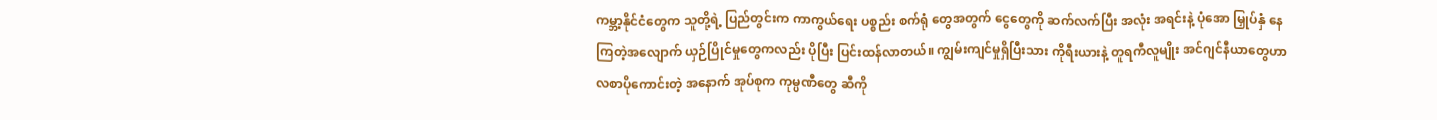ကမ္ဘာ့နိုင်ငံတွေက သူတို့ရဲ့ ပြည်တွင်းက ကာကွယ်ရေး ပစ္စည်း စက်ရုံ တွေအတွက် ငွေတွေကို ဆက်လက်ပြီး အလုံး အရင်းနဲ့ ပုံအော မြှုပ်နှံ နေကြတဲ့အလျောက် ယှဉ်ပြိုင်မှုတွေကလည်း ပိုပြီး ပြင်းထန်လာတယ်။ ကျွမ်းကျင်မှုရှိပြီးသား ကိုရီးယားနဲ့ တူရကီလူမျိုး အင်ဂျင်နီယာတွေဟာ လစာပိုကောင်းတဲ့ အနောက် အုပ်စုက ကုမ္ပဏီတွေ ဆီကို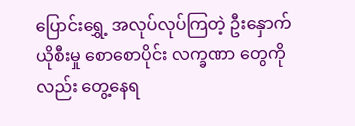ပြောင်းရွှေ့ အလုပ်လုပ်ကြတဲ့ ဦးနှောက် ယိုစီးမှု စောစောပိုင်း လက္ခဏာ တွေကိုလည်း တွေ့နေရ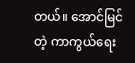တယ်။ အောင်မြင်တဲ့ ကာကွယ်ရေး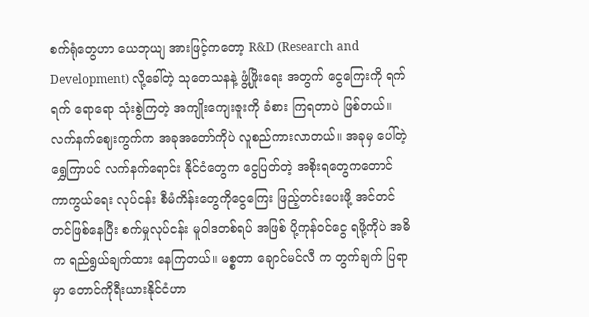စက်ရုံတွေဟာ ယေဘုယျ အားဖြင့်ကတော့ R&D (Research and Development) လို့ခေါ်တဲ့ သုတေသနနဲ့ ဖွံ့ဖြိုးရေး အတွက် ငွေကြေးကို ရက်ရက် ရောရော သုံးစွဲကြတဲ့ အကျိုးကျေးဇူးကို ခံစား ကြရတာပဲ ဖြစ်တယ်။
လက်နက်ဈေးကွက်က အခုအတော်ကိုပဲ လူစည်ကားလာတယ်။ အခုမှ ပေါ်တဲ့ ရွှေကြာပင် လက်နက်ရောင်း နိုင်ငံတွေက ငွေပြတ်တဲ့ အစိုးရတွေကတောင် ကာကွယ်ရေး လုပ်ငန်း စီမံကိန်းတွေကိုငွေကြေး ဖြည့်တင်းပေးဖို့ အင်တင်တင်ဖြစ်နေပြီး စက်မှုလုပ်ငန်း မူဝါဒတစ်ရပ် အဖြစ် ပို့ကုန်ဝင်ငွေ ရဖို့ကိုပဲ အဓိက ရည်ရွယ်ချက်ထား နေကြတယ်။ မစ္စတာ ချောင်မင်လီ က တွက်ချက် ပြရာမှာ တောင်ကိုရီးယားနိုင်ငံဟာ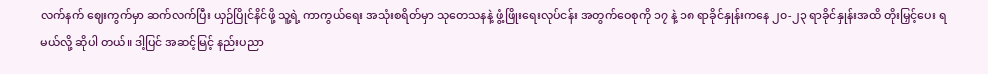လက်နက် ဈေးကွက်မှာ ဆက်လက်ပြီး ယှဉ်ပြိုင်နိင်ဖို့ သူ့ရဲ့ ကာကွယ်ရေး အသုံးစရိတ်မှာ သုတေသနနဲ့ ဖွံ့ဖြိုးရေးလုပ်ငန်း အတွက်ဝေစုကို ၁၇ နဲ့ ၁၈ ရာခိုင်နှုန်းကနေ ၂၀-၂၃ ရာခိုင်နှုန်းအထိ တိုးမြှင့်ပေး ရမယ်လို့ ဆိုပါ တယ်။ ဒါ့ပြင် အဆင့်မြင့် နည်းပညာ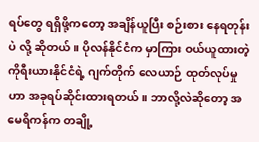ရပ်တွေ ရရှိဖို့ကတော့ အချိန်ယူပြီး စဉ်းစား နေရတုန်းပဲ လို့ ဆိုတယ်။ ပိုလန်နိုင်ငံက မှာကြား ဝယ်ယူထားတဲ့ ကိုရီးယားနိုင်ငံရဲ့ ဂျက်တိုက် လေယာဉ် ထုတ်လုပ်မှုဟာ အခုရပ်ဆိုင်းထားရတယ်။ ဘာလို့လဲဆိုတော့ အမေရိကန်က တချို့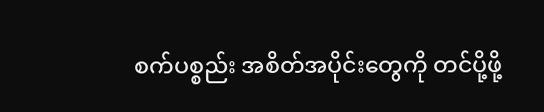စက်ပစ္စည်း အစိတ်အပိုင်းတွေကို တင်ပို့ဖို့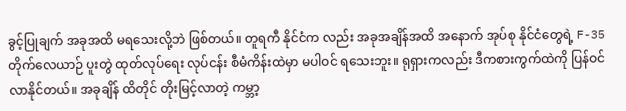ခွင့်ပြုချက် အခုအထိ မရသေးလို့ဘဲ ဖြစ်တယ်။ တူရကီ နိုင်ငံက လည်း အခုအချိန်အထိ အနောက် အုပ်စု နိုင်ငံတွေရဲ့ F-35 တိုက်လေယာဉ် ပူးတွဲ ထုတ်လုပ်ရေး လုပ်ငန်း စီမံကိန်းထဲမှာ မပါဝင် ရသေးဘူး။ ရုရှားကလည်း ဒီကစားကွက်ထဲကို ပြန်ဝင်လာနိုင်တယ်။ အခုချိန် ထိတိုင် တိုးမြင့်လာတဲ့ ကမ္ဘာ့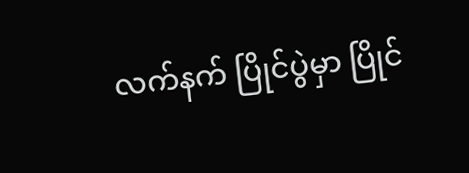လက်နက် ပြိုင်ပွဲမှာ ပြိုင်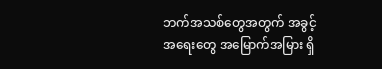ဘက်အသစ်တွေအတွက် အခွင့်အရေးတွေ အမြောက်အမြား ရှိ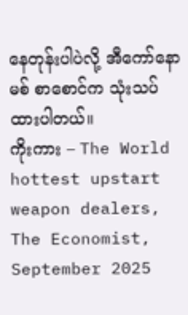နေတုန်းပါပဲလို့ အီကော်နောမစ် စာစောင်က သုံးသပ်ထားပါတယ်။
ကိုးကား – The World hottest upstart weapon dealers, The Economist, September 2025